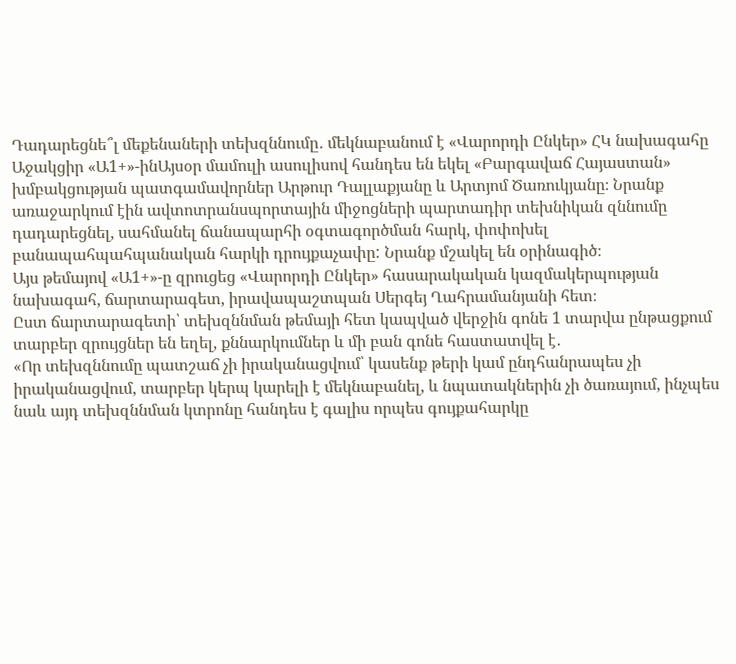Դադարեցնե՞լ մեքենաների տեխզննումը․ մեկնաբանում է «Վարորդի Ընկեր» ՀԿ նախագահը
Աջակցիր «Ա1+»-ինԱյսօր մամուլի ասուլիսով հանդես են եկել «Բարգավաճ Հայաստան» խմբակցության պատգամավորներ Արթուր Դալլաքյանը և Արտյոմ Ծառուկյանը։ Նրանք առաջարկում էին ավտոտրանսպորտային միջոցների պարտադիր տեխնիկան զննումը դադարեցնել, սահմանել ճանապարհի օգտագործման հարկ, փոփոխել բանապահպահպանական հարկի դրույքաչափը: Նրանք մշակել են օրինագիծ։
Այս թեմայով «Ա1+»-ը զրուցեց «Վարորդի Ընկեր» հասարակական կազմակերպության նախագահ, ճարտարագետ, իրավապաշտպան Սերգեյ Ղահրամանյանի հետ։
Ըստ ճարտարագետի՝ տեխզննման թեմայի հետ կապված վերջին գոնե 1 տարվա ընթացքում տարբեր զրույցներ են եղել, քննարկումներ և մի բան գոնե հաստատվել է․
«Որ տեխզննումը պատշաճ չի իրականացվում՝ կասենք թերի կամ ընդհանրապես չի իրականացվում, տարբեր կերպ կարելի է մեկնաբանել, և նպատակներին չի ծառայում, ինչպես նաև այդ տեխզննման կտրոնը հանդես է գալիս որպես գույքահարկը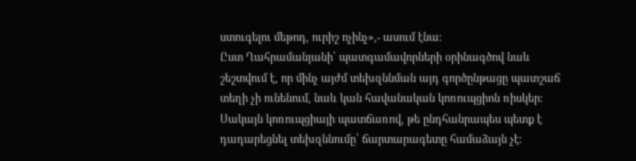ստուգելու մեթոդ, ուրիշ ոչինչ»,- ասում էնա։
Ըստ Ղահրամանյանի՝ պատգամավորների օրինագծով նաև շեշտվում է, որ մինչ այժմ տեխզննման այդ գործընթացը պատշաճ տեղի չի ունենում, նաև կան հավանական կոռուպցիոն ռիսկեր։ Սակայն կոռուպցիայի պատճառով, թե ընդհանրապես պետք է դադարեցնել տեխզննումը՝ ճարտարագետը համաձայն չէ։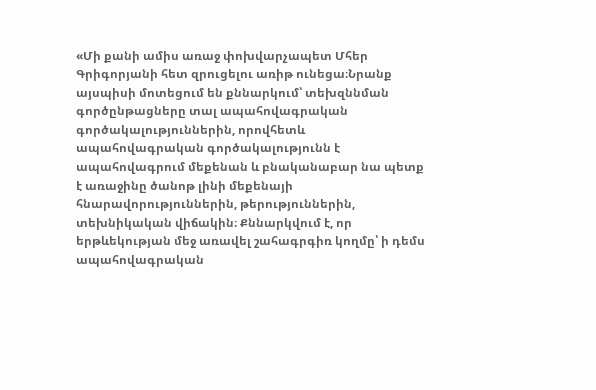«Մի քանի ամիս առաջ փոխվարչապետ Մհեր Գրիգորյանի հետ զրուցելու առիթ ունեցա։Նրանք այսպիսի մոտեցում են քննարկում՝ տեխզննման գործընթացները տալ ապահովագրական գործակալություններին, որովհետև ապահովագրական գործակալությունն է ապահովագրում մեքենան և բնականաբար նա պետք է առաջինը ծանոթ լինի մեքենայի հնարավորություններին, թերություններին, տեխնիկական վիճակին։ Քննարկվում է, որ երթևեկության մեջ առավել շահագրգիռ կողմը՝ ի դեմս ապահովագրական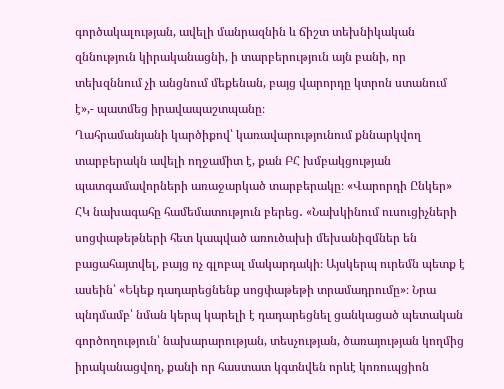գործակալության, ավելի մանրազնին և ճիշտ տեխնիկական զննություն կիրականացնի, ի տարբերություն այն բանի, որ տեխզննում չի անցնում մեքենան, բայց վարորդը կտրոն ստանում է»,- պատմեց իրավապաշտպանը։
Ղահրամանյանի կարծիքով՝ կառավարությունում քննարկվող տարբերակն ավելի ողջամիտ է, քան ԲՀ խմբակցության պատգամավորների առաջարկած տարբերակը։ «Վարորդի Ընկեր» ՀԿ նախագահը համեմատություն բերեց․ «Նախկինում ուսուցիչների սոցփաթեթների հետ կապված առուծախի մեխանիզմներ են բացահայտվել, բայց ոչ գլոբալ մակարդակի։ Այսկերպ ուրեմն պետք է ասեին՝ «Եկեք դադարեցնենք սոցփաթեթի տրամադրումը»։ Նրա պնդմամբ՝ նման կերպ կարելի է դադարեցնել ցանկացած պետական գործողություն՝ նախարարության, տեսչության, ծառայության կողմից իրականացվող, քանի որ հաստատ կգտնվեն որևէ կոռուպցիոն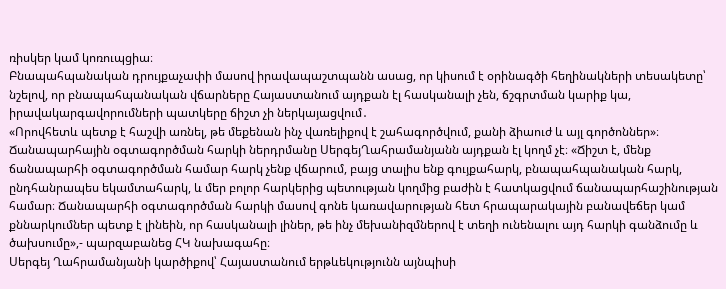ռիսկեր կամ կոռուպցիա։
Բնապահպանական դրույքաչափի մասով իրավապաշտպանն ասաց, որ կիսում է օրինագծի հեղինակների տեսակետը՝ նշելով, որ բնապահպանական վճարները Հայաստանում այդքան էլ հասկանալի չեն, ճշգրտման կարիք կա, իրավակարգավորումների պատկերը ճիշտ չի ներկայացվում․
«Որովհետև պետք է հաշվի առնել, թե մեքենան ինչ վառելիքով է շահագործվում, քանի ձիաուժ և այլ գործոններ»։
Ճանապարհային օգտագործման հարկի ներդրմանը ՍերգեյՂահրամանյանն այդքան էլ կողմ չէ։ «Ճիշտ է, մենք ճանապարհի օգտագործման համար հարկ չենք վճարում, բայց տալիս ենք գույքահարկ, բնապահպանական հարկ, ընդհանրապես եկամտահարկ, և մեր բոլոր հարկերից պետության կողմից բաժին է հատկացվում ճանապարհաշինության համար։ Ճանապարհի օգտագործման հարկի մասով գոնե կառավարության հետ հրապարակային բանավեճեր կամ քննարկումներ պետք է լինեին, որ հասկանալի լիներ, թե ինչ մեխանիզմներով է տեղի ունենալու այդ հարկի գանձումը և ծախսումը»,- պարզաբանեց ՀԿ նախագահը։
Սերգեյ Ղահրամանյանի կարծիքով՝ Հայաստանում երթևեկությունն այնպիսի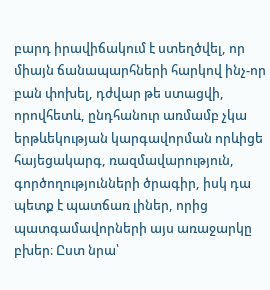բարդ իրավիճակում է ստեղծվել, որ միայն ճանապարհների հարկով ինչ-որ բան փոխել, դժվար թե ստացվի, որովհետև, ընդհանուր առմամբ չկա երթևեկության կարգավորման որևիցե հայեցակարգ, ռազմավարություն, գործողությունների ծրագիր, իսկ դա պետք է պատճառ լիներ, որից պատգամավորների այս առաջարկը բխեր։ Ըստ նրա՝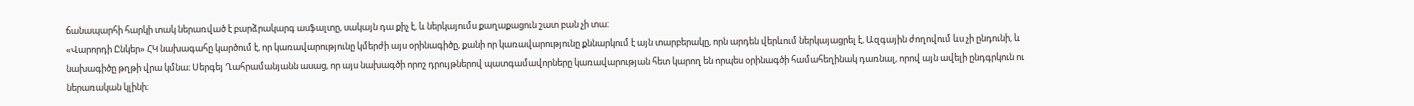ճանապարհի հարկի տակ ներառված է բարձրակարգ ասֆալտը, սակայն դա քիչ է, և ներկայումս քաղաքացուն շատ բան չի տա։
«Վարորդի Ընկեր» ՀԿ նախագահը կարծում է, որ կառավարությունը կմերժի այս օրինագիծը, քանի որ կառավարությունը քննարկում է այն տարբերակը, որն արդեն վերևում ներկայացրել է, Ազգային ժողովում ևս չի ընդունի, և նախագիծը թղթի վրա կմնա։ Սերգեյ Ղահրամանյանն ասաց, որ այս նախագծի որոշ դրույթներով պատգամավորները կառավարության հետ կարող են որպես օրինագծի համահեղինակ դառնալ, որով այն ավելի ընդգրկուն ու ներառական կլինի։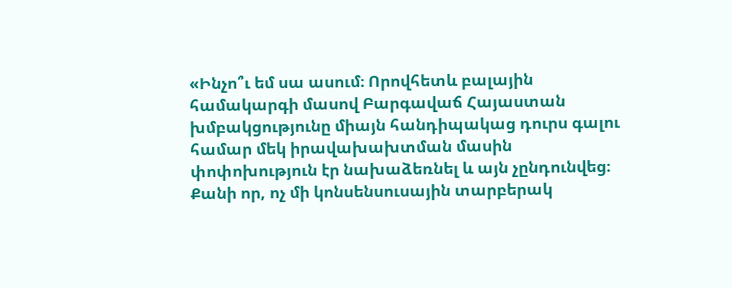«Ինչո՞ւ եմ սա ասում։ Որովհետև բալային համակարգի մասով Բարգավաճ Հայաստան խմբակցությունը միայն հանդիպակաց դուրս գալու համար մեկ իրավախախտման մասին փոփոխություն էր նախաձեռնել և այն չընդունվեց։ Քանի որ, ոչ մի կոնսենսուսային տարբերակ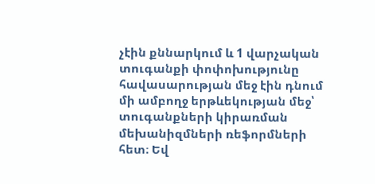չէին քննարկում և 1 վարչական տուգանքի փոփոխությունը հավասարության մեջ էին դնում մի ամբողջ երթևեկության մեջ՝ տուգանքների կիրառման մեխանիզմների ռեֆորմների հետ։ Եվ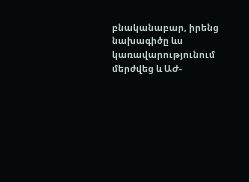բնականաբար, իրենց նախագիծը ևս կառավարությունում մերժվեց և ԱԺ-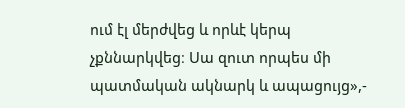ում էլ մերժվեց և որևէ կերպ չքննարկվեց։ Սա զուտ որպես մի պատմական ակնարկ և ապացույց»,-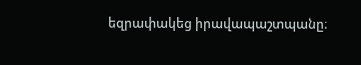եզրափակեց իրավապաշտպանը։